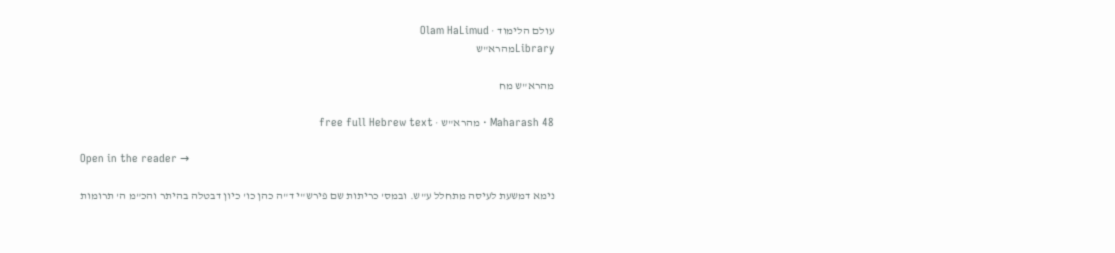עולם הלימוד · Olam HaLimud
Libraryמהרא"ש

מהרא"ש מח

Maharash 48 · מהרא"ש · free full Hebrew text

Open in the reader →

נימא דמשעת לעיסה מתחלל ע"ש. ובמס' כריתות שם פירש"י ד"ה כהן כו' כיון דבטלה בהיתר והכ"מ ה' תרומות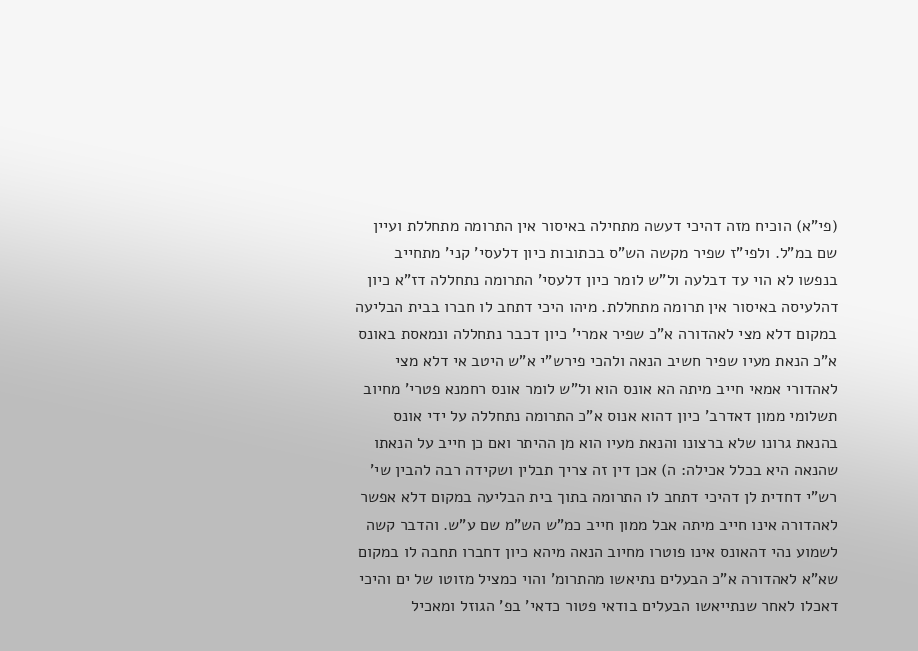(פי"א) הוכיח מזה דהיכי דעשה מתחילה באיסור אין התרומה מתחללת ועיין שם במ"ל. ולפי"ז שפיר מקשה הש"ס בכתובות כיון דלעסי' קני' מתחייב בנפשו לא הוי עד דבלעה ול"ש לומר כיון דלעסי' התרומה נתחללה דז"א כיון דהלעיסה באיסור אין תרומה מתחללת. מיהו היכי דתחב לו חברו בבית הבליעה במקום דלא מצי לאהדורה א"כ שפיר אמרי' כיון דכבר נתחללה ונמאסת באונס א"כ הנאת מעיו שפיר חשיב הנאה ולהכי פירש"י א"ש היטב אי דלא מצי לאהדורי אמאי חייב מיתה הא אונס הוא ול"ש לומר אונס רחמנא פטרי' מחיוב תשלומי ממון דאדרב' כיון דהוא אנוס א"כ התרומה נתחללה על ידי אונס בהנאת גרונו שלא ברצונו והנאת מעיו הוא מן ההיתר ואם כן חייב על הנאתו שהנאה היא בכלל אכילה: ה) אכן דין זה צריך תבלין ושקידה רבה להבין שי' רש"י דחדית לן דהיכי דתחב לו התרומה בתוך בית הבליעה במקום דלא אפשר לאהדורה אינו חייב מיתה אבל ממון חייב כמ"ש הש"מ שם ע"ש. והדבר קשה לשמוע נהי דהאונס אינו פוטרו מחיוב הנאה מיהא כיון דחברו תחבה לו במקום שא"א לאהדורה א"כ הבעלים נתיאשו מהתרומ' והוי כמציל מזוטו של ים והיכי דאכלו לאחר שנתייאשו הבעלים בודאי פטור כדאי' בפ' הגוזל ומאכיל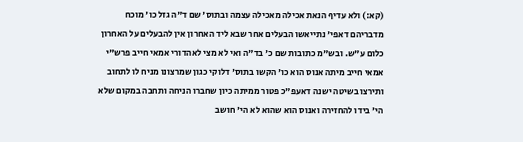(קא:) ולא עדיף הנאת אכילה מאכילה עצמה ובתוס' שם ד"ה גזל כו' מוכח מדבריהם דאפי' נתייאשו הבעלים אחר שבא ליד האחרון אין להבעלים על האחרון כלום ע"ש. ובש"מ כתובות שם כ' בד"ה ואי לא מצי לאהדורי אמאי חייב פרש"י אמאי חייב מיתה אנוס הוא כו' הקשו בתוס' דלוקי כגון שמרצונו מניח לו לתחוב ותירצו בשיטה ישנה דאעפ"כ פטור ממיתה כיון שחברו הניחה ותחבה במקום שלא הי' בידו להחזירה ואנוס הוא שהוא לא הי' חושב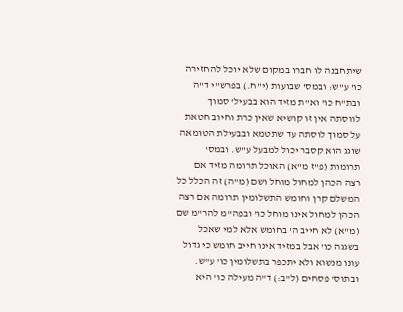שיתחבנה לו חברו במקום שלא יוכל להחזירה כו' ע"ש: ובמס' שבועות (י"ח.) בפרש"י ד"ה ובת"ח כו' וא"ת מזיד הוא בבעיל' סמוך לווסתה אין זו קושיא שאין כרת וחיוב חטאת על סמוך לוסתה עד שתטמא ובבעילת הטומאה שוגג הוא קסבר יכול למבעל ע"ש. ובמס' תרומות (פ"ז מ"א) האוכל תרומה מזיד אם רצה הכהן למחול מוחל ושם (מ"ה) זה הכלל כל המשלם קרן וחומש התשלומין תרומה אם רצה הכהן למחול אינו מוחל כו' ובפה"מ להר"מ שם (מ"א) לא חייב ה' בחומש אלא למי שאכל בשגגה כו' אבל במזיד אינו חייב חומש כי גדול עונו מנשוא ולא יתכפר בתשלומין כו' ע"ש. ובתוס' פסחים (ל"ב:) ד"ה מעילה כו' היא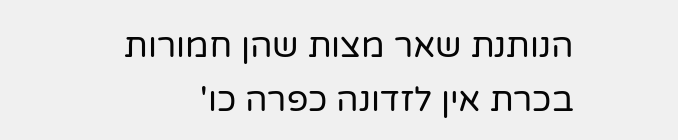הנותנת שאר מצות שהן חמורות בכרת אין לזדונה כפרה כו'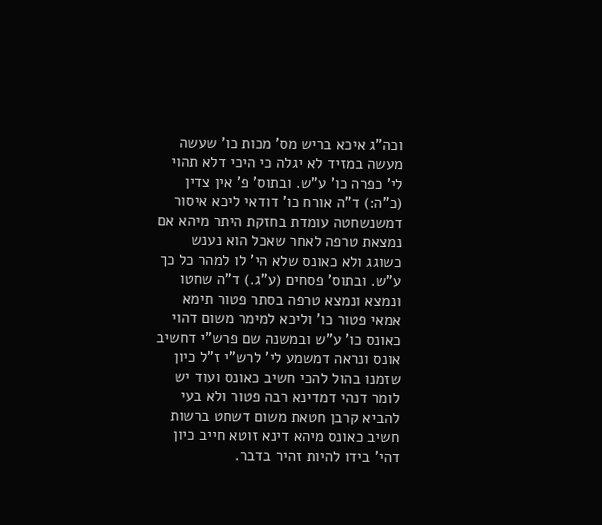וכה"ג איכא בריש מס' מכות כו' שעשה מעשה במזיד לא יגלה כי היכי דלא תהוי לי' כפרה כו' ע"ש. ובתוס' פ' אין צדין (כ"ה:) ד"ה אורח כו' דודאי ליכא איסור דמשנשחטה עומדת בחזקת היתר מיהא אם נמצאת טרפה לאחר שאכל הוא נענש כשוגג ולא כאונס שלא הי' לו למהר כל כך ע"ש. ובתוס' פסחים (ע"ג.) ד"ה שחטו ונמצא ונמצא טרפה בסתר פטור תימא אמאי פטור כו' וליכא למימר משום דהוי כאונס כו' ע"ש ובמשנה שם פרש"י דחשיב אונס ונראה דמשמע לי' לרש"י ז"ל כיון שזמנו בהול להכי חשיב כאונס ועוד יש לומר דנהי דמדינא רבה פטור ולא בעי להביא קרבן חטאת משום דשחט ברשות חשיב כאונס מיהא דינא זוטא חייב כיון דהי' בידו להיות זהיר בדבר.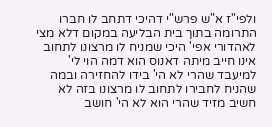ולפי"ז א"ש פרש"י דהיכי דתחב לו חברו התרומה בתוך בית הבליעה במקום דלא מצי לאהדורי אפי' היכי שמניח לו מרצונו לתחוב אינו חייב מיתה דאנוס הוא דמה הוי לי' למיעבד שהרי לא הי' בידו להחזירה ובמה שהניח לחבירו לתחוב לו מרצונו בזה לא חשיב מזיד שהרי הוא לא הי' חושב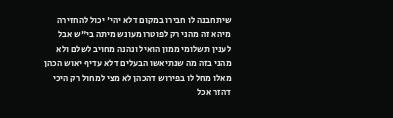שיתחבנה לו חבירו במקום דלא יהי' יכול להחזירה מיהא זה מהני רק לפוטרו מעונש מיתה בי"ש אבל לענין תשלומי ממון הואיל ונהנה מחויב לשלם ולא מהני בזה מה שנתיאשו הבעלים דלא עדיף יאוש הכהן מאלו מחל לו בפירוש דהכהן לא מצי למחול רק היכי דהזר אכל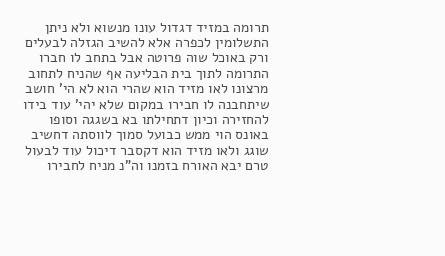תרומה במזיד דגדול עונו מנשוא ולא ניתן התשלומין לכפרה אלא להשיב הגזלה לבעלים ורק באוכל שוה פרוטה אבל בתחב לו חברו התרומה לתוך בית הבליעה אף שהניח לתחוב מרצונו לאו מזיד הוא שהרי הוא לא הי' חושב שיתחבנה לו חבירו במקום שלא יהי' עוד בידו להחזירה וכיון דתחילתו בא בשגגה וסופו באונס הוי ממש כבועל סמוך לווסתה דחשיב שוגג ולאו מזיד הוא דקסבר דיכול עוד לבעול טרם יבא האורח בזמנו וה"נ מניח לחבירו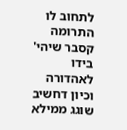לתחוב לו התרומה קסבר שיהי' בידו לאהדורה וכיון דחשיב שוגג ממילא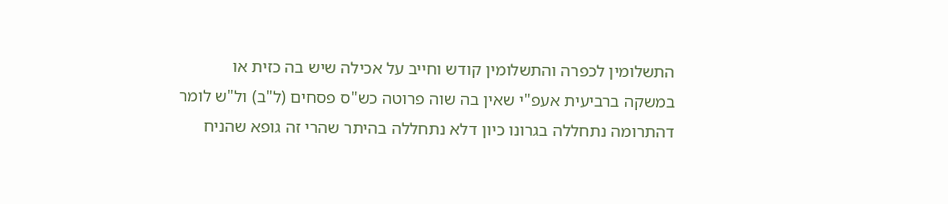התשלומין לכפרה והתשלומין קודש וחייב על אכילה שיש בה כזית או במשקה ברביעית אעפ"י שאין בה שוה פרוטה כש"ס פסחים (ל"ב) ול"ש לומר דהתרומה נתחללה בגרונו כיון דלא נתחללה בהיתר שהרי זה גופא שהניח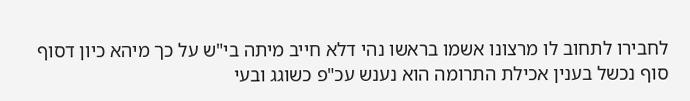לחבירו לתחוב לו מרצונו אשמו בראשו נהי דלא חייב מיתה בי"ש על כך מיהא כיון דסוף סוף נכשל בענין אכילת התרומה הוא נענש עכ"פ כשוגג ובעי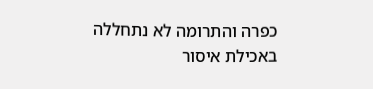כפרה והתרומה לא נתחללה באכילת איסור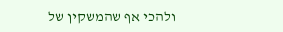ולהכי אף שהמשקין של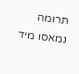תרומה נמאסו מיד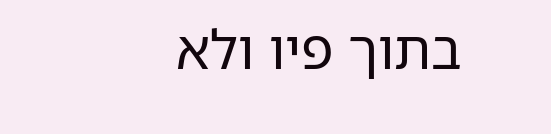בתוך פיו ולא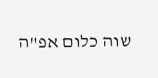שוה כלום אפ"ה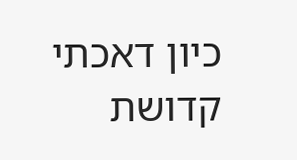כיון דאכתי קדושת